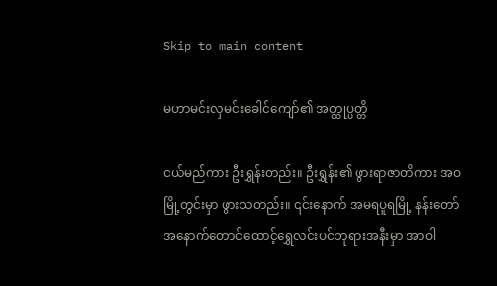Skip to main content

မဟာမင်းလှမင်းခေါင်ကျော်၏ အတ္ထုပ္ပတ္တိ

ငယ်မည်ကား ဦးရွှန်းတည်း။ ဦးရွှန်း၏ ဖွားရာဇာတိကား အဝမြို့တွင်းမှာ ဖွားသတည်း။ ၎င်းနောက် အမရပူရမြို့ နန်းတော်အနောက်တောင်ထောင့်ရွှေလင်းပင်ဘုရားအနီးမှာ အာဝါ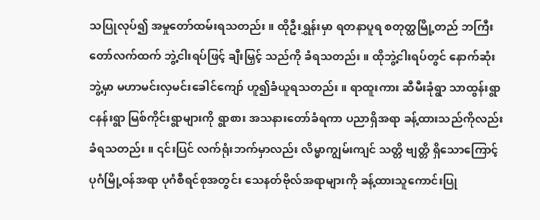သပြုလုပ်၍ အမှုတော်ထမ်းရသတည်း။ ထိုဦးရွှန်းမှာ ရတနာပူရ စတုတ္ထမြို့တည် ဘကြီးတော်လက်ထက် ဘွဲ့ငါးရပ်ဖြင့် ချီးမြှင့် သည်ကို ခံရသတည်း။ ထိုဘွဲ့ငါးရပ်တွင် နောက်ဆုံးဘွဲ့မှာ မဟာမင်းလှမင်းခေါင်ကျော် ဟူ၍ခံယူရသတည်း။ ရာထူးကား ဆီမီးခုံရွာ သာထွန်းရွာ ငနန်းရွာ မြစ်ကိုင်းရွာများကို ရွာစား အသနားတော်ခံရကာ ပညာရှိအရာ ခန့်ထားသည်ကိုလည်း ခံရသတည်း။ ၎င်းပြင် လက်ရုံးဘက်မှာလည်း လိမ္မာကျွမ်းကျင် သတ္တိ ဗျတ္တိ ရှိသောကြောင့် ပုဂံမြို့ဝန်အရာ ပုဂံစီရင်စုအတွင်း သေနတ်ဗိုလ်အရာများကို ခန့်ထားသူကောင်းပြု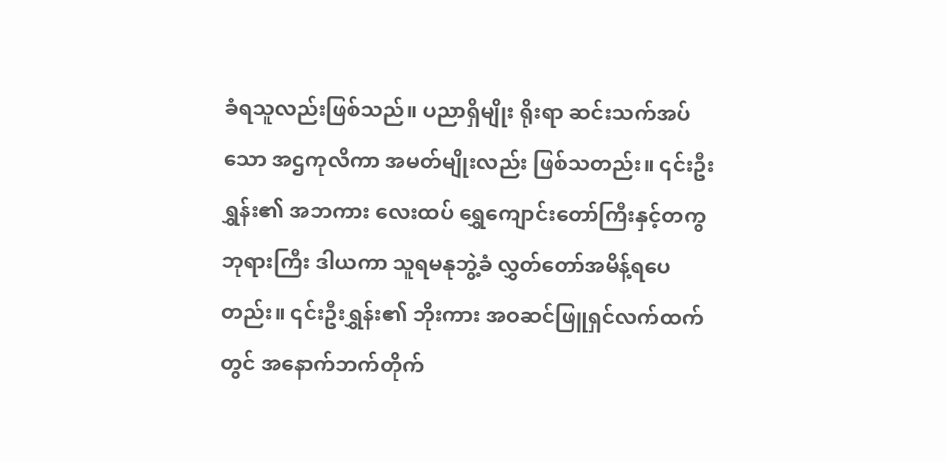ခံရသူလည်းဖြစ်သည်။ ပညာရှိမျိုး ရိုးရာ ဆင်းသက်အပ်သော အဌကုလိကာ အမတ်မျိုးလည်း ဖြစ်သတည်း။ ၎င်းဦးရွှန်း၏ အဘကား လေးထပ် ရွှေကျောင်းတော်ကြီးနှင့်တကွ ဘုရားကြီး ဒါယကာ သူရမနုဘွဲ့ခံ လွှတ်တော်အမိန့်ရပေတည်း။ ၎င်းဦးရွှန်း၏ ဘိုးကား အဝဆင်ဖြူရှင်လက်ထက်တွင် အနောက်ဘက်တိုက်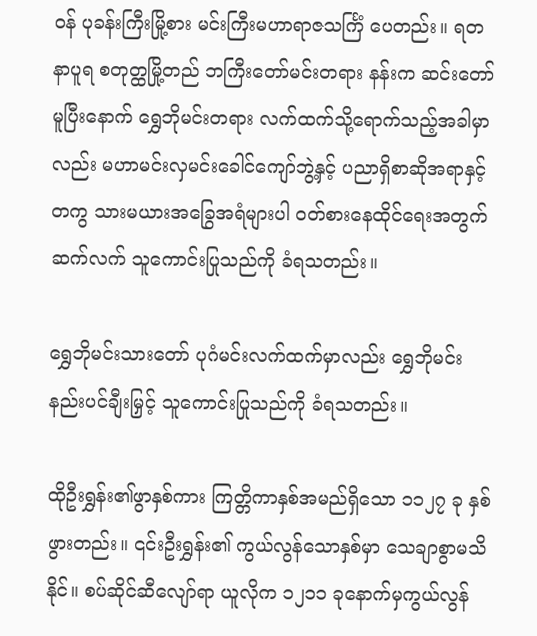ဝန် ပုခန်းကြီးမြို့စား မင်းကြီးမဟာရာဇသင်္ကြံ ပေတည်း။ ရတနာပူရ စတုတ္ထမြို့တည် ဘကြီးတော်မင်းတရား နန်းက ဆင်းတော်မူပြီးနောက် ရွှေဘိုမင်းတရား လက်ထက်သို့ရောက်သည့်အခါမှာလည်း မဟာမင်းလှမင်းခေါင်ကျော်ဘွဲ့နှင့် ပညာရှိစာဆိုအရာနှင့်တကွ သားမယားအခြွေအရံများပါ ဝတ်စားနေထိုင်ရေးအတွက် ဆက်လက် သူကောင်းပြုသည်ကို ခံရသတည်း။

ရွှေဘိုမင်းသားတော် ပုဂံမင်းလက်ထက်မှာလည်း ရွှေဘိုမင်းနည်းပင်ချီးမြှင့် သူကောင်းပြုသည်ကို ခံရသတည်း။

ထိုဦးရွှန်း၏ဖွာနှစ်ကား ကြတ္တိကာနှစ်အမည်ရှိသော ၁၁၂၇ ခု နှစ်ဖွားတည်း။ ၎င်းဦးရွှန်း၏ ကွယ်လွန်သောနှစ်မှာ သေချာစွာမသိနိုင်။ စပ်ဆိုင်ဆီလျော်ရာ ယူလိုက ၁၂၁၁ ခုနောက်မှကွယ်လွန်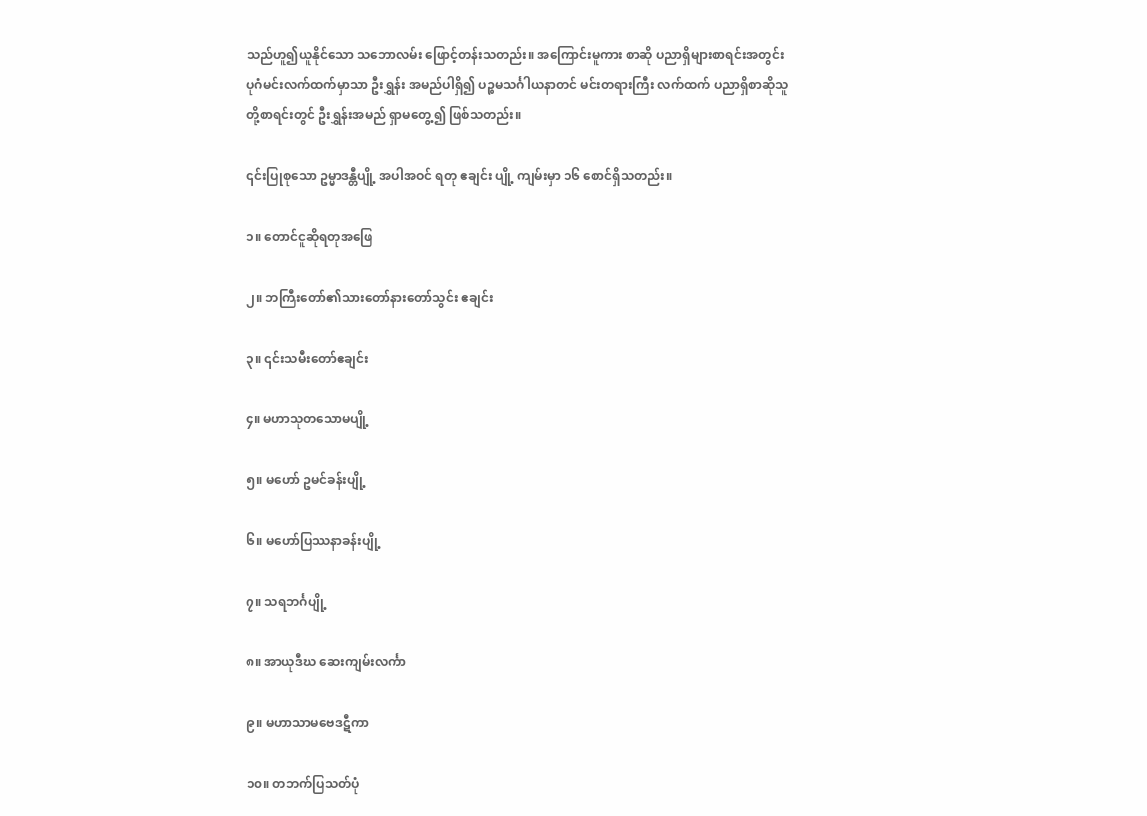သည်ဟူ၍ယူနိုင်သော သဘောလမ်း ဖြောင့်တန်းသတည်း။ အကြောင်းမူကား စာဆို ပညာရှိများစာရင်းအတွင်း ပုဂံမင်းလက်ထက်မှာသာ ဦးရွှန်း အမည်ပါရှိ၍ ပဉ္စမသင်္ဂါယနာတင် မင်းတရားကြီး လက်ထက် ပညာရှိစာဆိုသူတို့စာရင်းတွင် ဦးရွှန်းအမည် ရှာမတွေ့၍ ဖြစ်သတည်း။

၎င်းပြုစုသော ဥမ္မာဒန္တီပျို့ အပါအဝင် ရတု ဧချင်း ပျို့ ကျမ်းမှာ ၁၆ စောင်ရှိသတည်း။

၁။ တောင်ငူဆိုရတုအဖြေ

၂။ ဘကြီးတော်၏သားတော်နားတော်သွင်း ဧချင်း

၃။ ၎င်းသမီးတော်ဧချင်း

၄။ မဟာသုတသောမပျို့

၅။ မဟော် ဥမင်ခန်းပျို့

၆။ မဟော်ပြဿနာခန်းပျို့

၇။ သရဘင်္ဂပျို့

၈။ အာယုဒီဃ ဆေးကျမ်းလင်္ကာ

၉။ မဟာသာမဗေဒဋီကာ

၁၀။ တဘက်ပြသတ်ပုံ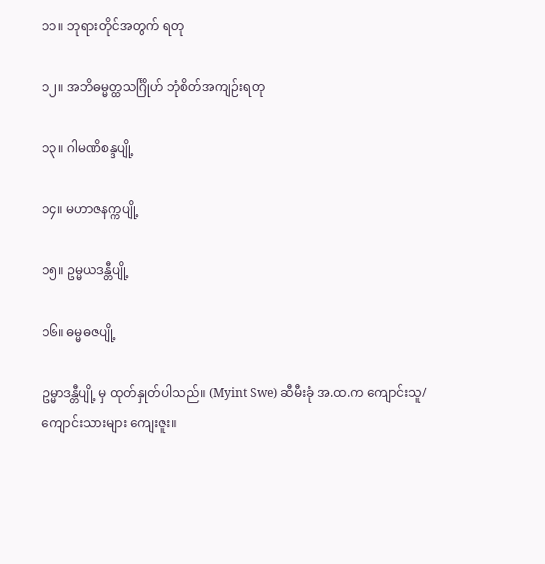၁၁။ ဘုရားတိုင်အတွက် ရတု

၁၂။ အဘိဓမ္မတ္ထသင်္ဂြိုဟ် ဘုံစိတ်အကျဉ်းရတု

၁၃။ ဂါမဏိစန္ဒပျို့

၁၄။ မဟာဇနက္ကပျို့

၁၅။ ဥမ္မယဒန္တီပျို့

၁၆။ ဓမ္မဓဇပျို့

ဥမ္မာဒန္တီပျို့ မှ ထုတ်နှုတ်ပါသည်။ (Myint Swe) ဆီမီးခုံ အ.ထ.က ကျောင်းသူ/ကျောင်းသားများ ကျေးဇူး။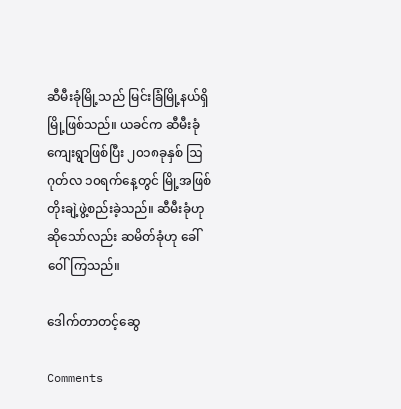ဆီမီးခုံမြို့သည် မြင်းခြံမြို့နယ်ရှိ မြို့ဖြစ်သည်။ ယခင်က ဆီမီးခုံကျေးရွာဖြစ်ပြီး ၂၀၁၈ခုနှစ် ဩဂုတ်လ ၁၀ရက်နေ့တွင် မြို့အဖြစ် တိုးချဲ့ဖွဲ့စည်းခဲ့သည်။ ဆီမီးခုံဟုဆိုသော်လည်း ဆမိတ်ခုံဟု ခေါ်ဝေါ်ကြသည်။

ဒေါက်တာတင့်ဆွေ

Comments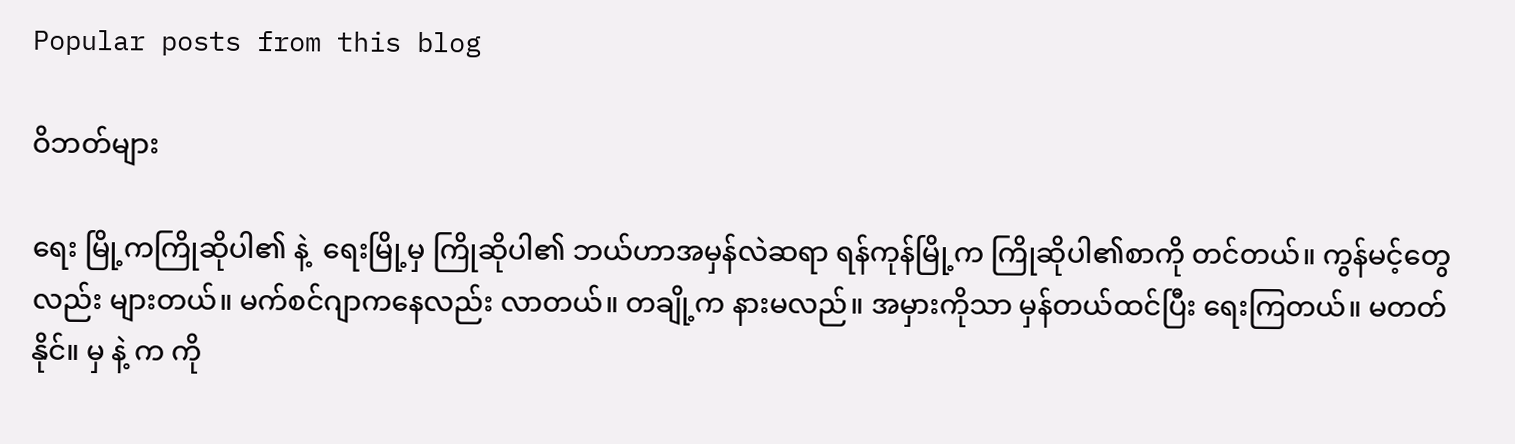Popular posts from this blog

ဝိဘတ်များ

ရေး မြို့ကကြိုဆိုပါ၏ နဲ့  ရေးမြို့မှ ကြိုဆိုပါ၏ ဘယ်ဟာအမှန်လဲဆရာ ရန်ကုန်မြို့က ကြိုဆိုပါ၏စာကို တင်တယ်။ ကွန်မင့်တွေလည်း များတယ်။ မက်စင်ဂျာကနေလည်း လာတယ်။ တချို့က နားမလည်။ အမှားကိုသာ မှန်တယ်ထင်ပြီး ရေးကြတယ်။ မတတ်နိုင်။ မှ နဲ့ က ကို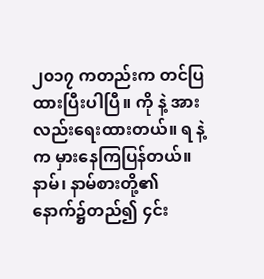၂၀၁၇ ကတည်းက တင်ပြထားပြီးပါပြီ။ ကို နဲ့ အား လည်းရေးထားတယ်။ ရ နဲ့ က မှားနေကြပြန်တယ်။ နာမ်၊ နာမ်စားတို့၏ နောက်၌တည်၍ ၄င်း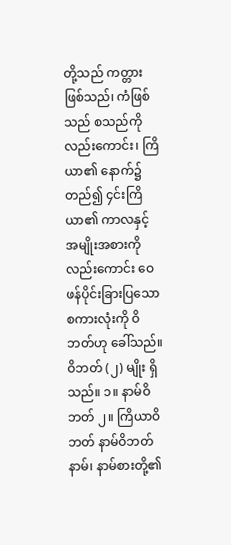တို့သည် ကတ္တားဖြစ်သည်၊ ကံဖြစ်သည် စသည်ကိုလည်းကောင်း၊ ကြိယာ၏ နောက်၌တည်၍ ၄င်းကြိယာ၏ ကာလနှင့် အမျိုးအစားကို လည်းကောင်း ဝေဖန်ပိုင်းခြားပြသော စကားလုံးကို ဝိဘတ်ဟု ခေါ်သည်။ ဝိဘတ် (၂) မျိုး ရှိသည်။ ၁။ နာမ်ဝိဘတ် ၂။ ကြိယာဝိဘတ် နာမ်ဝိဘတ် နာမ်၊ နာမ်စားတို့၏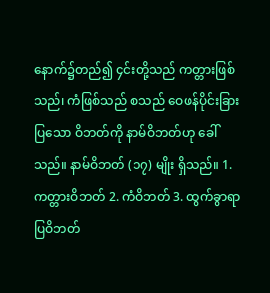နောက်၌တည်၍ ၄င်းတို့သည် ကတ္တားဖြစ်သည်၊ ကံဖြစ်သည် စသည် ဝေဖန်ပိုင်းခြားပြသော ဝိဘတ်ကို နာမ်ဝိဘတ်ဟု ခေါ်သည်။ နာမ်ဝိဘတ် (၁၇) မျိုး ရှိသည်။ 1. ကတ္တားဝိဘတ် 2. ကံဝိဘတ် 3. ထွက်ခွာရာပြဝိဘတ်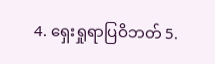4. ရှေးရှုရာပြဝိဘတ် 5.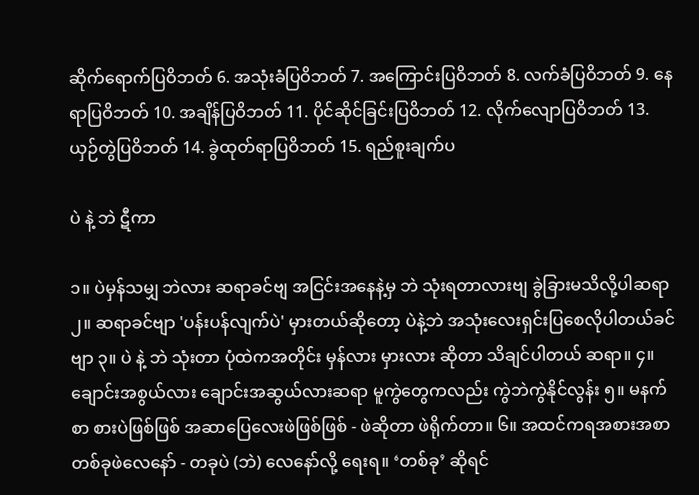ဆိုက်ရောက်ပြဝိဘတ် 6. အသုံးခံပြဝိဘတ် 7. အကြောင်းပြဝိဘတ် 8. လက်ခံပြဝိဘတ် 9. နေရာပြဝိဘတ် 10. အချိန်ပြဝိဘတ် 11. ပိုင်ဆိုင်ခြင်းပြဝိဘတ် 12. လိုက်လျောပြဝိဘတ် 13. ယှဉ်တွဲပြဝိဘတ် 14. ခွဲထုတ်ရာပြဝိဘတ် 15. ရည်စူးချက်ပ

ပဲ နဲ့ ဘဲ ဋီကာ

၁။ ပဲမှန်သမျှ ဘဲလား ဆရာခင်ဗျ အငြင်းအနေနဲ့မှ ဘဲ သုံးရတာလားဗျ ခွဲခြားမသိလို့ပါဆရာ ၂။ ဆရာခင်ဗျာ 'ပန်းပန်လျက်ပဲ' မှားတယ်ဆိုတော့ ပဲနဲ့ဘဲ အသုံးလေးရှင်းပြစေလိုပါတယ်ခင်ဗျာ ၃။ ပဲ နဲ့ ဘဲ သုံးတာ ပုံထဲကအတိုင်း မှန်လား မှားလား ဆိုတာ သိချင်ပါတယ် ဆရာ။ ၄။ ချောင်းအစွယ်လား ချောင်းအဆွယ်လားဆရာ မူကွဲတွေကလည်း ကွဲဘဲကွဲနိုင်လွန်း ၅။ မနက်စာ စားပဲဖြစ်ဖြစ် အဆာပြေလေးဖဲဖြစ်ဖြစ် - ဖဲဆိုတာ ဖဲရိုက်တာ။ ၆။ အထင်ကရအစားအစာ တစ်ခုဖဲလေနော် - တခုပဲ (ဘဲ) လေနော်လို့ ရေးရ။ ‘တစ်ခု’ ဆိုရင်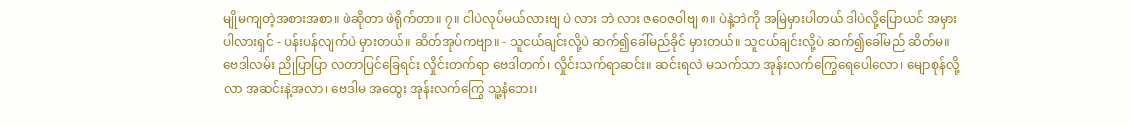မျိုမကျတဲ့အစားအစာ။ ဖဲဆိုတာ ဖဲရိုက်တာ။ ၇။ ငါပဲလုပ်မယ်လားဗျ ပဲ လား ဘဲ လား ဇဝေဇဝါဗျ ၈။ ပဲနဲ့ဘဲကို အမြဲမှားပါတယ် ဒါပဲလို့ပြောယင် အမှားပါလားရှင် - ပန်းပန်လျက်ပဲ မှားတယ်။ ဆိတ်အုပ်ကဗျာ။ - သူငယ်ချင်းလို့ပဲ ဆက်၍ခေါ်မည်ခိုင် မှားတယ်။ သူငယ်ချင်းလို့ပဲ ဆက်၍ခေါ်မည် ဆိတ်မ။ ဗေဒါလမ်း ညိုပြာပြာ လတာပြင်ခြေရင်း လှိုင်းတက်ရာ ဗေဒါတက်၊ လှိုင်းသက်ရာဆင်း။ ဆင်းရလဲ မသက်သာ အုန်းလက်ကြွေရေပေါလော၊ မျောစုန်လို့လာ အဆင်းနဲ့အလာ၊ ဗေဒါမ အထွေး အုန်းလက်ကြွေ သူ့နံဘေး၊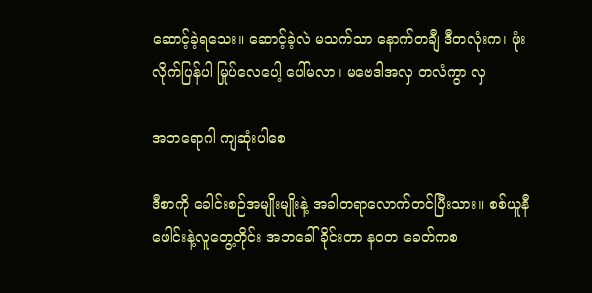ဆောင့်ခဲ့ရသေး။ ဆောင့်ခဲ့လဲ မသက်သာ နောက်တချီ ဒီတလုံးက၊ ဖုံးလိုက်ပြန်ပါ မြုပ်လေပေါ့ ပေါ်မလာ၊ မဗေဒါအလှ တလံကွာ လှ

အဘရောဂါ ကျဆုံးပါစေ

ဒီစာကို ခေါင်းစဉ်အမျိုးမျိုးနဲ့ အခါတရာလောက်တင်ပြီးသား။ စစ်ယူနီဖေါင်းနဲ့လူတွေ့တိုင်း အဘခေါ်ခိုင်းတာ နဝတ ခေတ်ကစ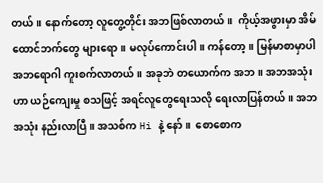တယ်။ နောက်တော့ လူတွေ့တိုင်း အဘဖြစ်လာတယ်။  ကိုယ့်အဖွားမှာ အိမ်ထောင်ဘက်တွေ များရော။ မလုပ်ကောင်းပါ။ ကန်တော့။ မြန်မာစာမှာပါ အဘရောဂါ ကူးစက်လာတယ်။ အခုဘဲ တယောက်က အဘ။ အဘအသုံးဟာ ယဉ်ကျေးမှု စသဖြင့် အရင်လူတွေရေးသလို ရေးလာပြန်တယ်။ အဘအသုံး နည်းလာပြီ။ အသစ်က Hi နဲ့ နော်။  စောစောက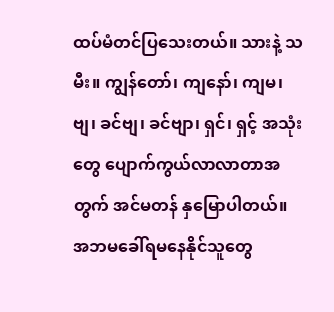ထပ်မံတင်ပြသေးတယ်။ သားနဲ့ သမီး။ ကျွန်တော်၊ ကျနော်၊ ကျမ၊ ဗျ၊ ခင်ဗျ၊ ခင်ဗျာ၊ ရှင်၊ ရှင့် အသုံးတွေ ပျောက်ကွယ်လာလာတာအတွက် အင်မတန် နှမြောပါတယ်။  အဘမခေါ်ရမနေနိုင်သူတွေ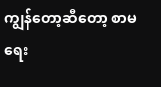ကျွန်တော့ဆီတော့ စာမရေး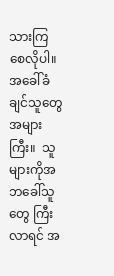သားကြစေလိုပါ။ အခေါ်ခံချင်သူတွေ အများကြီး။  သူများကိုအဘခေါ်သူတွေ ကြီးလာရင် အ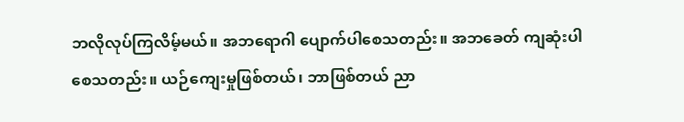ဘလိုလုပ်ကြလိမ့်မယ်။ အဘရောဂါ ပျောက်ပါစေသတည်း။ အဘခေတ် ကျဆုံးပါစေသတည်း။ ယဉ်ကျေးမှုဖြစ်တယ်၊ ဘာဖြစ်တယ် ညာ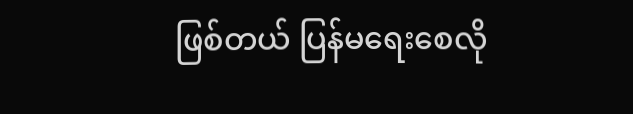ဖြစ်တယ် ပြန်မရေးစေလို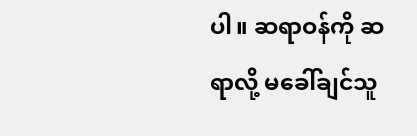ပါ။ ဆရာဝန်ကို ဆရာလို့ မခေါ်ချင်သူ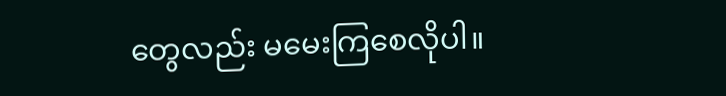တွေလည်း မမေးကြစေလိုပါ။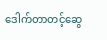ဒေါက်တာတင့်ဆွေ